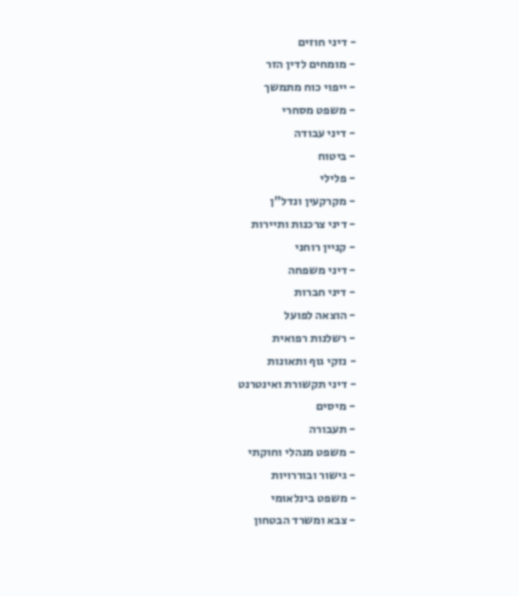- דיני חוזים
- מומחים לדין הזר
- ייפוי כוח מתמשך
- משפט מסחרי
- דיני עבודה
- ביטוח
- פלילי
- מקרקעין ונדל"ן
- דיני צרכנות ותיירות
- קניין רוחני
- דיני משפחה
- דיני חברות
- הוצאה לפועל
- רשלנות רפואית
- נזקי גוף ותאונות
- דיני תקשורת ואינטרנט
- מיסים
- תעבורה
- משפט מנהלי וחוקתי
- גישור ובוררויות
- משפט בינלאומי
- צבא ומשרד הבטחון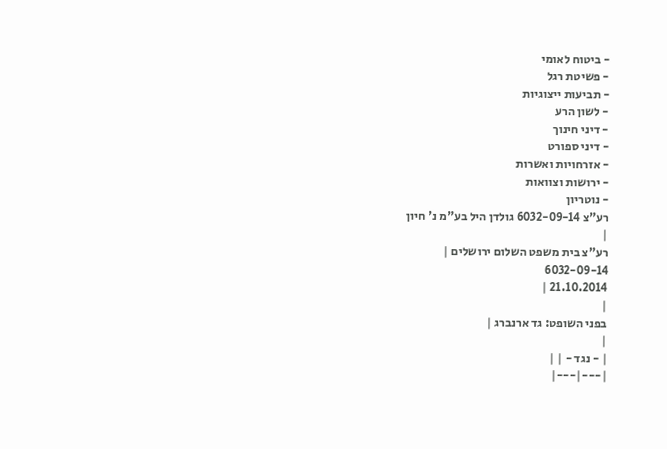- ביטוח לאומי
- פשיטת רגל
- תביעות ייצוגיות
- לשון הרע
- דיני חינוך
- דיני ספורט
- אזרחויות ואשרות
- ירושות וצוואות
- נוטריון
רע"צ 6032-09-14 גולדן היל בע"מ נ' חיון
|
רע"צ בית משפט השלום ירושלים |
6032-09-14
21.10.2014 |
|
בפני השופט: גד ארנברג |
|
| - נגד - | |
|---|---|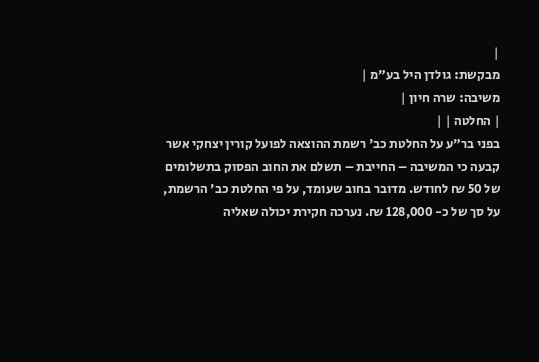|
מבקשת: גולדן היל בע"מ |
משיבה: שרה חיון |
| החלטה | |
בפני בר"ע על החלטת כב' רשמת ההוצאה לפועל קורין יצחקי אשר קבעה כי המשיבה – החייבת – תשלם את החוב הפסוק בתשלומים של 50 ₪ לחודש. מדובר בחוב שעומד, על פי החלטת כב' הרשמת, על סך של כ- 128,000 ₪. נערכה חקירת יכולה שאליה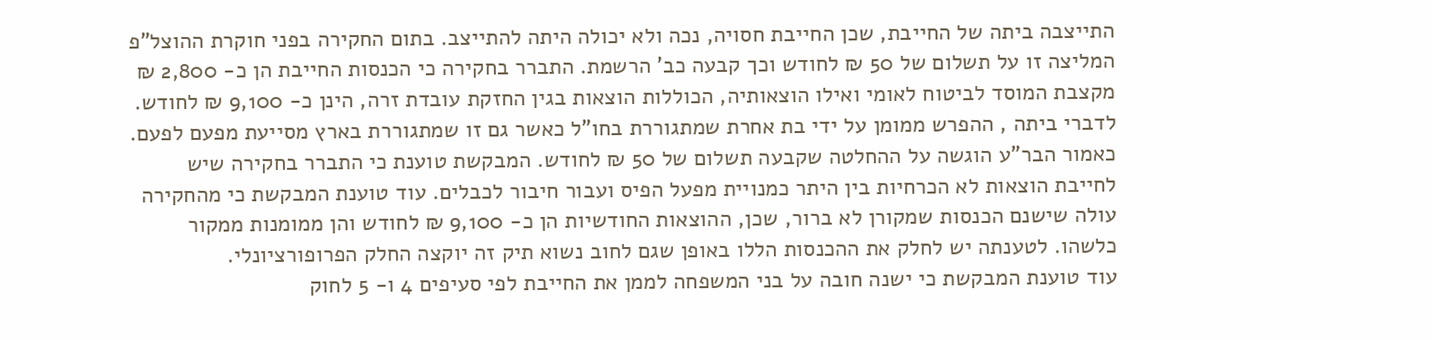התייצבה ביתה של החייבת, שכן החייבת חסויה, נכה ולא יכולה היתה להתייצב. בתום החקירה בפני חוקרת ההוצל"פ המליצה זו על תשלום של 50 ₪ לחודש וכך קבעה כב' הרשמת. התברר בחקירה כי הכנסות החייבת הן כ- 2,800 ₪ מקצבת המוסד לביטוח לאומי ואילו הוצאותיה, הכוללות הוצאות בגין החזקת עובדת זרה, הינן כ- 9,100 ₪ לחודש. לדברי ביתה , ההפרש ממומן על ידי בת אחרת שמתגוררת בחו"ל כאשר גם זו שמתגוררת בארץ מסייעת מפעם לפעם.
כאמור הבר"ע הוגשה על ההחלטה שקבעה תשלום של 50 ₪ לחודש. המבקשת טוענת כי התברר בחקירה שיש לחייבת הוצאות לא הכרחיות בין היתר כמנויית מפעל הפיס ועבור חיבור לכבלים. עוד טוענת המבקשת כי מהחקירה עולה שישנם הכנסות שמקורן לא ברור, שכן, ההוצאות החודשיות הן כ- 9,100 ₪ לחודש והן ממומנות ממקור כלשהו. לטענתה יש לחלק את ההכנסות הללו באופן שגם לחוב נשוא תיק זה יוקצה החלק הפרופורציונלי.
עוד טוענת המבקשת כי ישנה חובה על בני המשפחה לממן את החייבת לפי סעיפים 4 ו- 5 לחוק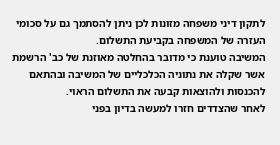לתקון דיני משפחה מזונות לכן ניתן להסתמך גם על סכומי העזרה של המשפחה בקביעת התשלום.
המשיבה טוענת כי מדובר בהחלטה מאוזנת של כב' הרשמת אשר שקלה את נתוניה הכלכליים של המשיבה ובהתאם להכנסות ולהוצאות קבעה את התשלום הראוי.
לאחר שהצדדים חזרו למעשה בדיון בפני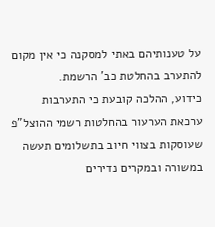על טענותיהם באתי למסקנה כי אין מקום להתערב בהחלטת כב' הרשמת.
כידוע, ההלכה קובעת כי התערבות ערכאת הערעור בהחלטות רשמי ההוצל"פ שעוסקות בצווי חיוב בתשלומים תעשה במשורה ובמקרים נדירים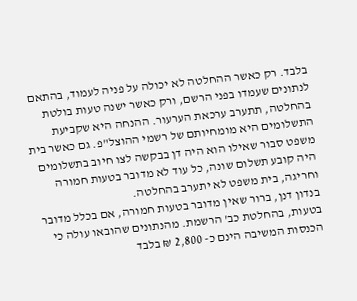בלבד. רק כאשר ההחלטה לא יכולה על פניה לעמוד, בהתאם לנתונים שעמדו בפני הרשם, ורק כאשר ישנה טעות בולטת בהחלטה, תתערב ערכאת הערעור. ההנחה היא שקביעת התשלומים היא מומחיותם של רשמי ההוצל"פ. גם כאשר בית משפט סבור שאילו הוא היה דן בבקשה לצו חיוב בתשלומים היה קובע תשלום שונה, כל עוד לא מדובר בטעות חמורה וחריגה, בית משפט לא יתערב בהחלטה.
בנדון דנן, ברור שאין מדובר בטעות חמורה, אם בכלל מדובר בטעות, בהחלטת כב' הרשמת. מהנתונים שהובאו עולה כי הכנסות המשיבה הינם כ- 2,800 ₪ בלבד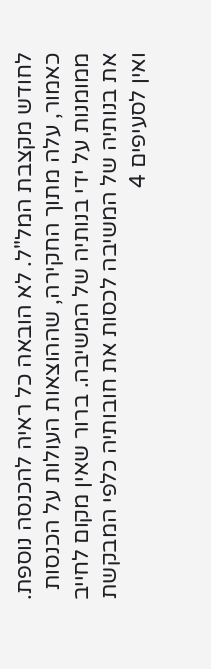לחודש מקצבת המל"ל. לא הובאה כל ראיה להכנסה נוספת. כאמור, עלה מתוך החקירה, שההוצאות העולות על הכנסות ממומנות על ידי בנותיה של המשיבה. ברור שאין מקום לחייב את בנותיה של המשיבה לכסות את חובותיה כלפי המבקשת ואין לסעיפים 4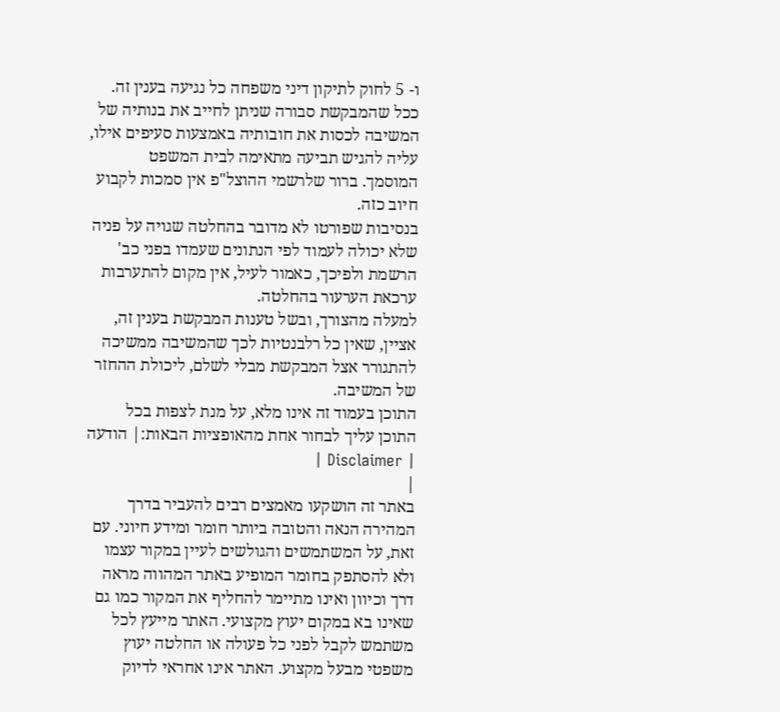ו- 5 לחוק לתיקון דיני משפחה כל נגיעה בענין זה. ככל שהמבקשת סבורה שניתן לחייב את בנותיה של המשיבה לכסות את חובותיה באמצעות סעיפים אילו, עליה להגיש תביעה מתאימה לבית המשפט המוסמך. ברור שלרשמי ההוצל"פ אין סמכות לקבוע חיוב כזה.
בנסיבות שפורטו לא מדובר בהחלטה שגויה על פניה שלא יכולה לעמוד לפי הנתונים שעמדו בפני כב' הרשמת ולפיכך, כאמור לעיל, אין מקום להתערבות ערכאת הערעור בהחלטה.
למעלה מהצורך, ובשל טענות המבקשת בענין זה, אציין, שאין כל רלבנטיות לכך שהמשיבה ממשיכה להתגורר אצל המבקשת מבלי לשלם, ליכולת ההחזר של המשיבה.
התוכן בעמוד זה אינו מלא, על מנת לצפות בכל התוכן עליך לבחור אחת מהאופציות הבאות:| הודעה | Disclaimer |
|
באתר זה הושקעו מאמצים רבים להעביר בדרך המהירה הנאה והטובה ביותר חומר ומידע חיוני. עם זאת, על המשתמשים והגולשים לעיין במקור עצמו ולא להסתפק בחומר המופיע באתר המהווה מראה דרך וכיוון ואינו מתיימר להחליף את המקור כמו גם שאינו בא במקום יעוץ מקצועי. האתר מייעץ לכל משתמש לקבל לפני כל פעולה או החלטה יעוץ משפטי מבעל מקצוע. האתר אינו אחראי לדיוק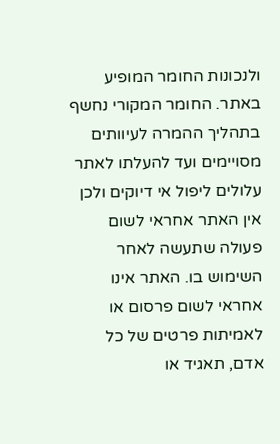ולנכונות החומר המופיע באתר. החומר המקורי נחשף בתהליך ההמרה לעיוותים מסויימים ועד להעלתו לאתר עלולים ליפול אי דיוקים ולכן אין האתר אחראי לשום פעולה שתעשה לאחר השימוש בו. האתר אינו אחראי לשום פרסום או לאמיתות פרטים של כל אדם, תאגיד או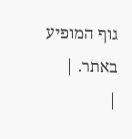גוף המופיע באתר. |
|